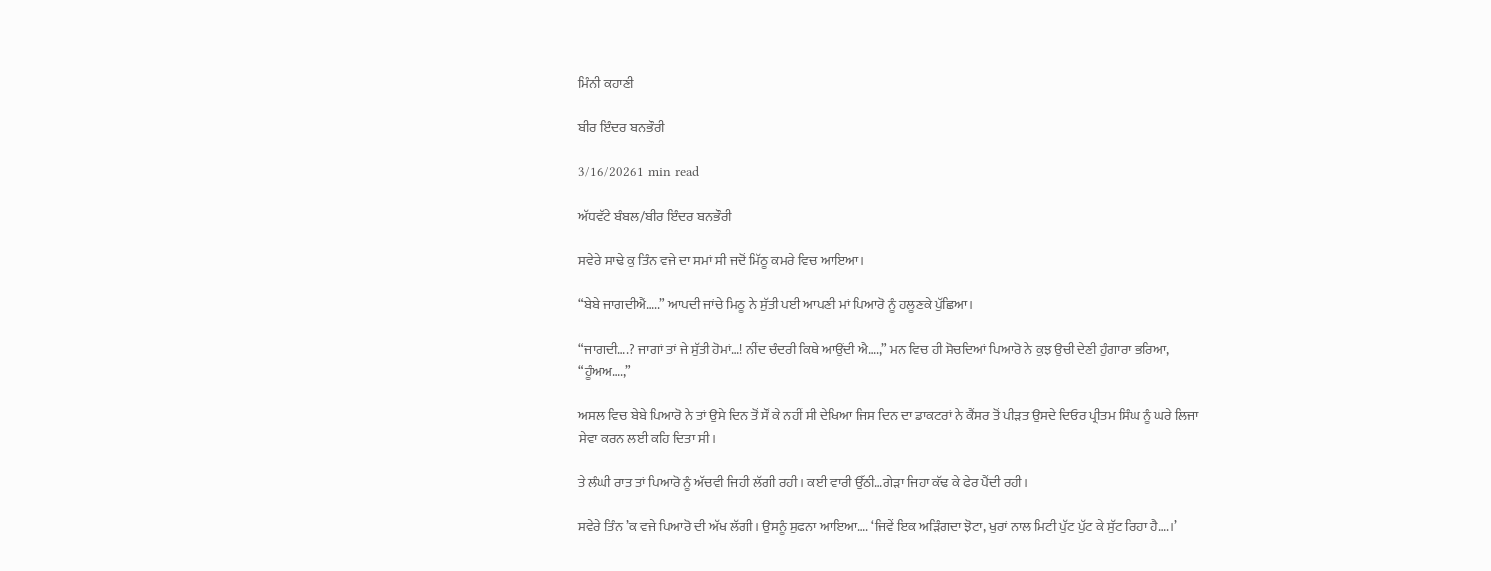ਮਿੰਨੀ ਕਹਾਣੀ

ਬੀਰ ਇੰਦਰ ਬਨਭੌਰੀ

3/16/20261 min read

ਅੱਧਵੱਟੇ ਬੰਬਲ/ਬੀਰ ਇੰਦਰ ਬਨਭੌਰੀ

ਸਵੇਰੇ ਸਾਢੇ ਕੁ ਤਿੰਨ ਵਜੇ ਦਾ ਸਮਾਂ ਸੀ ਜਦੋਂ ਮਿੱਠੂ ਕਮਰੇ ਵਿਚ ਆਇਆ।

“ਬੇਬੇ ਜਾਗਦੀਐਂ…..” ਆਪਦੀ ਜਾਂਚੇ ਮਿਠੂ ਨੇ ਸੁੱਤੀ ਪਈ ਆਪਣੀ ਮਾਂ ਪਿਆਰੋ ਨੂੰ ਹਲੂਣਕੇ ਪੁੱਛਿਆ।

“ਜਾਗਦੀ….? ਜਾਗਾਂ ਤਾਂ ਜੇ ਸੁੱਤੀ ਹੋਮਾਂ…! ਨੀਂਦ ਚੰਦਰੀ ਕਿਥੇ ਆਉਂਦੀ ਐ….,” ਮਨ ਵਿਚ ਹੀ ਸੋਚਦਿਆਂ ਪਿਆਰੋ ਨੇ ਕੁਝ ਉਚੀ ਦੇਣੀ ਹੁੰਗਾਰਾ ਭਰਿਆ, “ਹੂੰਅਅ….,”

ਅਸਲ ਵਿਚ ਬੇਬੇ ਪਿਆਰੋ ਨੇ ਤਾਂ ਉਸੇ ਦਿਨ ਤੋਂ ਸੌਂ ਕੇ ਨਹੀਂ ਸੀ ਦੇਖਿਆ ਜਿਸ ਦਿਨ ਦਾ ਡਾਕਟਰਾਂ ਨੇ ਕੈਂਸਰ ਤੋਂ ਪੀੜਤ ਉਸਦੇ ਦਿਓਰ ਪ੍ਰੀਤਮ ਸਿੰਘ ਨੂੰ ਘਰੇ ਲਿਜਾ ਸੇਵਾ ਕਰਨ ਲਈ ਕਹਿ ਦਿਤਾ ਸੀ।

ਤੇ ਲੰਘੀ ਰਾਤ ਤਾਂ ਪਿਆਰੋ ਨੂੰ ਅੱਚਵੀ ਜਿਹੀ ਲੱਗੀ ਰਹੀ । ਕਈ ਵਾਰੀ ਉੱਠੀ…ਗੇੜਾ ਜਿਹਾ ਕੱਢ ਕੇ ਫੇਰ ਪੈਂਦੀ ਰਹੀ।

ਸਵੇਰੇ ਤਿੰਨ ’ਕ ਵਜੇ ਪਿਆਰੋ ਦੀ ਅੱਖ ਲੱਗੀ। ਉਸਨੂੰ ਸੁਫਨਾ ਆਇਆ…. ‘ਜਿਵੇਂ ਇਕ ਅੜਿੰਗਦਾ ਝੋਟਾ, ਖੁਰਾਂ ਨਾਲ ਮਿਟੀ ਪੁੱਟ ਪੁੱਟ ਕੇ ਸੁੱਟ ਰਿਹਾ ਹੈ….।’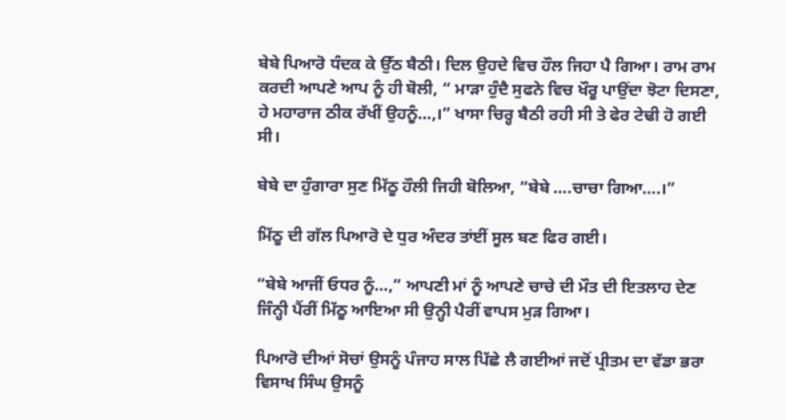ਬੇਬੇ ਪਿਆਰੋ ਧੰਦਕ ਕੇ ਉੱਠ ਬੈਠੀ। ਦਿਲ ਉਹਦੇ ਵਿਚ ਹੌਲ ਜਿਹਾ ਪੈ ਗਿਆ। ਰਾਮ ਰਾਮ ਕਰਦੀ ਆਪਣੇ ਆਪ ਨੂੰ ਹੀ ਬੋਲੀ, “ ਮਾੜਾ ਹੁੰਦੈ ਸੁਫਨੇ ਵਿਚ ਖੌਰੂ ਪਾਉਂਦਾ ਝੋਟਾ ਦਿਸਣਾ, ਹੇ ਮਹਾਰਾਜ ਠੀਕ ਰੱਖੀਂ ਉਹਨੂੰ…,।” ਖਾਸਾ ਚਿਰ੍ਹ ਬੈਠੀ ਰਹੀ ਸੀ ਤੇ ਫੇਰ ਟੇਢੀ ਹੋ ਗਈ ਸੀ।

ਬੇਬੇ ਦਾ ਹੁੰਗਾਰਾ ਸੁਣ ਮਿੱਠੂ ਹੌਲੀ ਜਿਹੀ ਬੋਲਿਆ, “ਬੇਬੇ ….ਚਾਚਾ ਗਿਆ….।”

ਮਿੱਠੂ ਦੀ ਗੱਲ ਪਿਆਰੋ ਦੇ ਧੁਰ ਅੰਦਰ ਤਾਂਈਂ ਸੂਲ ਬਣ ਫਿਰ ਗਈ।

“ਬੇਬੇ ਆਜੀਂ ਓਧਰ ਨੂੰ…,” ਆਪਣੀ ਮਾਂ ਨੂੰ ਆਪਣੇ ਚਾਚੇ ਦੀ ਮੌਤ ਦੀ ਇਤਲਾਹ ਦੇਣ ਜਿੰਨ੍ਹੀ ਪੈਂਰੀਂ ਮਿੱਠੂ ਆਇਆ ਸੀ ਉਨ੍ਹੀ ਪੈਰੀਂ ਵਾਪਸ ਮੁੜ ਗਿਆ।

ਪਿਆਰੋ ਦੀਆਂ ਸੋਚਾਂ ਉਸਨੂੰ ਪੰਜਾਹ ਸਾਲ ਪਿੱਛੇ ਲੈ ਗਈਆਂ ਜਦੋਂ ਪ੍ਰੀਤਮ ਦਾ ਵੱਡਾ ਭਰਾ ਵਿਸਾਖ ਸਿੰਘ ਉਸਨੂੰ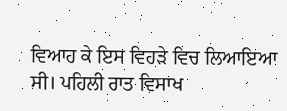ਵਿਆਹ ਕੇ ਇਸ ਵਿਹੜੇ ਵਿਚ ਲਿਆਇਆ ਸੀ। ਪਹਿਲੀ ਰਾਤ ਵਿਸਾਖ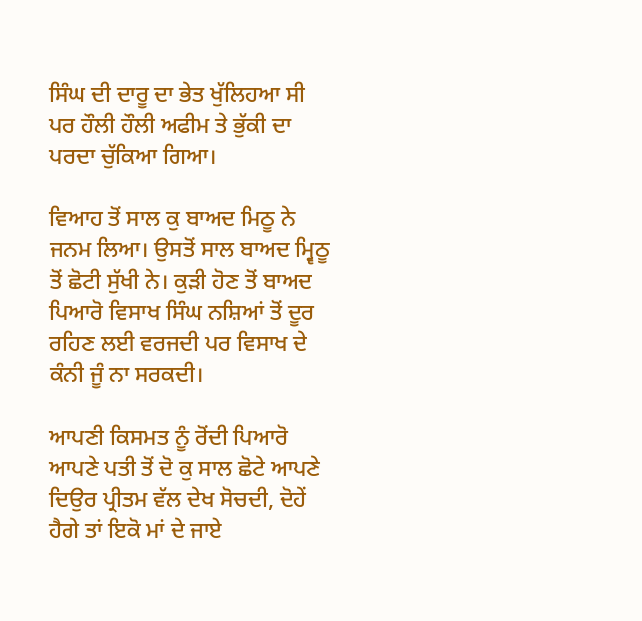ਸਿੰਘ ਦੀ ਦਾਰੂ ਦਾ ਭੇਤ ਖੁੱਲਿਹਆ ਸੀ ਪਰ ਹੌਲੀ ਹੌਲੀ ਅਫੀਮ ਤੇ ਭੁੱਕੀ ਦਾ ਪਰਦਾ ਚੁੱਕਿਆ ਗਿਆ।

ਵਿਆਹ ਤੋਂ ਸਾਲ ਕੁ ਬਾਅਦ ਮਿਠੂ ਨੇ ਜਨਮ ਲਿਆ। ਉਸਤੋਂ ਸਾਲ ਬਾਅਦ ਮ੍ਵਿਠੂ ਤੋਂ ਛੋਟੀ ਸੁੱਖੀ ਨੇ। ਕੁੜੀ ਹੋਣ ਤੋਂ ਬਾਅਦ ਪਿਆਰੋ ਵਿਸਾਖ ਸਿੰਘ ਨਸ਼ਿਆਂ ਤੋਂ ਦੂਰ ਰਹਿਣ ਲਈ ਵਰਜਦੀ ਪਰ ਵਿਸਾਖ ਦੇ ਕੰਨੀ ਜੂੰ ਨਾ ਸਰਕਦੀ।

ਆਪਣੀ ਕਿਸਮਤ ਨੂੰ ਰੋਂਦੀ ਪਿਆਰੋ ਆਪਣੇ ਪਤੀ ਤੋਂ ਦੋ ਕੁ ਸਾਲ ਛੋਟੇ ਆਪਣੇ ਦਿਉਰ ਪ੍ਰੀਤਮ ਵੱਲ ਦੇਖ ਸੋਚਦੀ, ਦੋਹੇਂ ਹੈਗੇ ਤਾਂ ਇਕੋ ਮਾਂ ਦੇ ਜਾਏ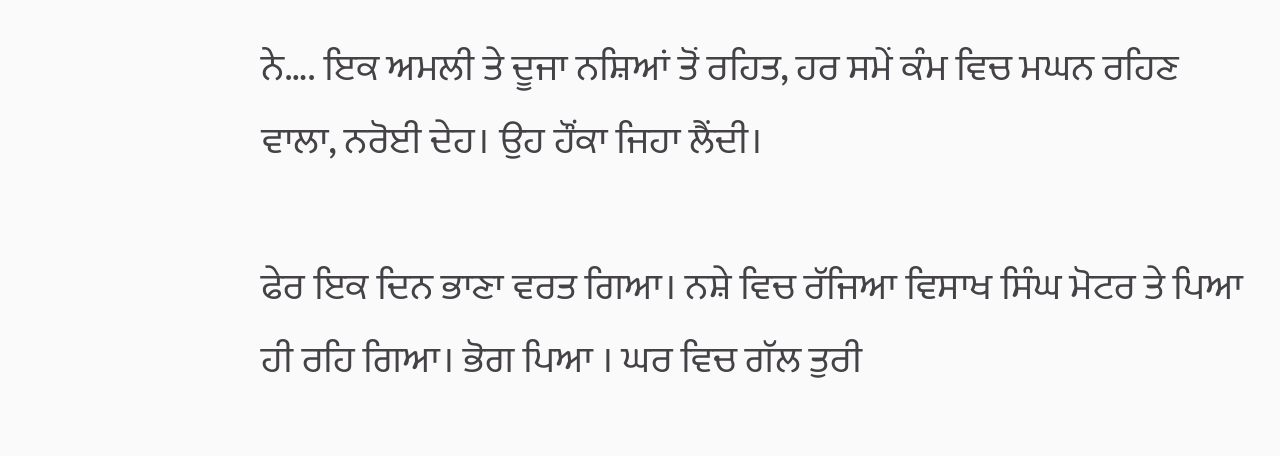ਨੇ…. ਇਕ ਅਮਲੀ ਤੇ ਦੂਜਾ ਨਸ਼ਿਆਂ ਤੋਂ ਰਹਿਤ, ਹਰ ਸਮੇਂ ਕੰਮ ਵਿਚ ਮਘਨ ਰਹਿਣ ਵਾਲਾ, ਨਰੋਈ ਦੇਹ। ਉਹ ਹੌਂਕਾ ਜਿਹਾ ਲੈਂਦੀ।

ਫੇਰ ਇਕ ਦਿਨ ਭਾਣਾ ਵਰਤ ਗਿਆ। ਨਸ਼ੇ ਵਿਚ ਰੱਜਿਆ ਵਿਸਾਖ ਸਿੰਘ ਮੋਟਰ ਤੇ ਪਿਆ ਹੀ ਰਹਿ ਗਿਆ। ਭੋਗ ਪਿਆ । ਘਰ ਵਿਚ ਗੱਲ ਤੁਰੀ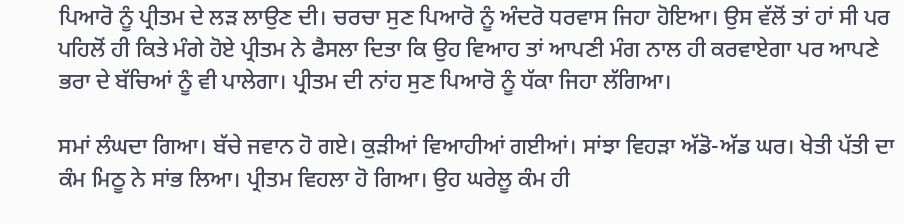ਪਿਆਰੋ ਨੂੰ ਪ੍ਰੀਤਮ ਦੇ ਲੜ ਲਾਉਣ ਦੀ। ਚਰਚਾ ਸੁਣ ਪਿਆਰੋ ਨੂੰ ਅੰਦਰੋ ਧਰਵਾਸ ਜਿਹਾ ਹੋਇਆ। ਉਸ ਵੱਲੋਂ ਤਾਂ ਹਾਂ ਸੀ ਪਰ ਪਹਿਲੋਂ ਹੀ ਕਿਤੇ ਮੰਗੇ ਹੋਏ ਪ੍ਰੀਤਮ ਨੇ ਫੈਸਲਾ ਦਿਤਾ ਕਿ ਉਹ ਵਿਆਹ ਤਾਂ ਆਪਣੀ ਮੰਗ ਨਾਲ ਹੀ ਕਰਵਾਏਗਾ ਪਰ ਆਪਣੇ ਭਰਾ ਦੇ ਬੱਚਿਆਂ ਨੂੰ ਵੀ ਪਾਲੇਗਾ। ਪ੍ਰੀਤਮ ਦੀ ਨਾਂਹ ਸੁਣ ਪਿਆਰੋ ਨੂੰ ਧੱਕਾ ਜਿਹਾ ਲੱਗਿਆ।

ਸਮਾਂ ਲੰਘਦਾ ਗਿਆ। ਬੱਚੇ ਜਵਾਨ ਹੋ ਗਏ। ਕੁੜੀਆਂ ਵਿਆਹੀਆਂ ਗਈਆਂ। ਸਾਂਝਾ ਵਿਹੜਾ ਅੱਡੋ-ਅੱਡ ਘਰ। ਖੇਤੀ ਪੱਤੀ ਦਾ ਕੰਮ ਮਿਠੂ ਨੇ ਸਾਂਭ ਲਿਆ। ਪ੍ਰੀਤਮ ਵਿਹਲਾ ਹੋ ਗਿਆ। ਉਹ ਘਰੇਲੂ ਕੰਮ ਹੀ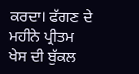ਕਰਦਾ। ਫੱਗਣ ਦੇ ਮਹੀਨੇ ਪ੍ਰੀਤਮ ਖੇਸ ਦੀ ਬੁੱਕਲ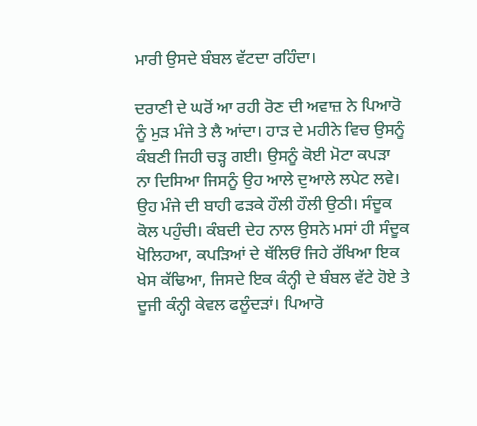ਮਾਰੀ ਉਸਦੇ ਬੰਬਲ ਵੱਟਦਾ ਰਹਿੰਦਾ।

ਦਰਾਣੀ ਦੇ ਘਰੋਂ ਆ ਰਹੀ ਰੋਣ ਦੀ ਅਵਾਜ਼ ਨੇ ਪਿਆਰੋ ਨੂੰ ਮੁੜ ਮੰਜੇ ਤੇ ਲੈ ਆਂਦਾ। ਹਾੜ ਦੇ ਮਹੀਨੇ ਵਿਚ ਉਸਨੂੰ ਕੰਬਣੀ ਜਿਹੀ ਚੜ੍ਹ ਗਈ। ਉਸਨੂੰ ਕੋਈ ਮੋਟਾ ਕਪੜਾ ਨਾ ਦਿਸਿਆ ਜਿਸਨੂੰ ਉਹ ਆਲੇ ਦੁਆਲੇ ਲਪੇਟ ਲਵੇ। ਉਹ ਮੰਜੇ ਦੀ ਬਾਹੀ ਫੜਕੇ ਹੌਲੀ ਹੌਲੀ ਉਠੀ। ਸੰਦੂਕ ਕੋਲ ਪਹੁੰਚੀ। ਕੰਬਦੀ ਦੇਹ ਨਾਲ ਉਸਨੇ ਮਸਾਂ ਹੀ ਸੰਦੂਕ ਖੋਲਿਹਆ, ਕਪੜਿਆਂ ਦੇ ਥੱਲਿਓਂ ਜਿਹੇ ਰੱਖਿਆ ਇਕ ਖੇਸ ਕੱਢਿਆ, ਜਿਸਦੇ ਇਕ ਕੰਨ੍ਹੀ ਦੇ ਬੰਬਲ ਵੱਟੇ ਹੋਏ ਤੇ ਦੂਜੀ ਕੰਨ੍ਹੀ ਕੇਵਲ ਫਲੂੰਦੜਾਂ। ਪਿਆਰੋ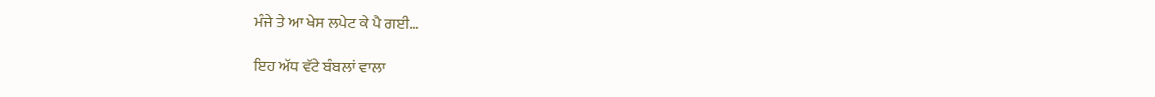ਮੰਜੇ ਤੇ ਆ ਖੇਸ ਲਪੇਟ ਕੇ ਪੈ ਗਈ…

ਇਹ ਅੱਧ ਵੱਟੇ ਬੰਬਲਾਂ ਵਾਲਾ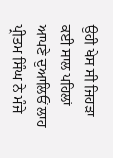ਉਹੀ ਖੇਸ ਸੀ ਜਿਹੜਾ ਕਈ ਸਾਲ ਪਹਿਲਾਂ ਆਪਣੇ ਦੁਆਲਿਓਂ ਲਾਹ ਪ੍ਰੀਤਮ ਸਿੰਘ ਨੇ ਮੰਜੇ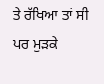ਤੇ ਰੱਖਿਆ ਤਾਂ ਸੀ ਪਰ ਮੁੜਕੇ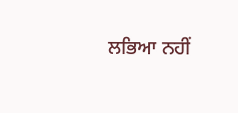ਲਭਿਆ ਨਹੀਂ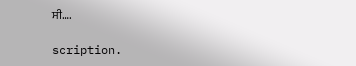ਸੀ….

scription.